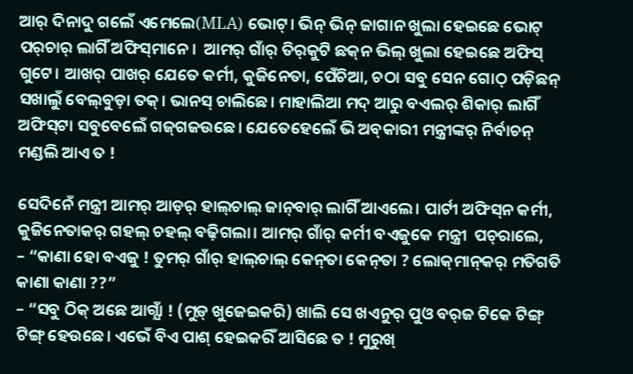ଆର୍ ଦିନାଦୁ ଗଲେଁ ଏମେଲେ(MLA) ଭୋଟ୍। ଭିନ୍ ଭିନ୍ ଜାଗାନ ଖୁଲା ହେଇଛେ ଭୋଟ୍ ପର୍‌ଚାର୍ ଲାଗିଁ ଅଫିସ୍‌ମାନେ।  ଆମର୍ ଗାଁର୍ ତିର୍‌କୁଟି ଛକ୍‌ନ ଭିଲ୍ ଖୁଲା ହେଇଛେ ଅଫିସ୍ ଗୁଟେ। ଆଖର୍ ପାଖର୍ ଯେତେ କର୍ମୀ, କୁଜିନେତା, ପେଁଚିଆ, ଚଠା ସବୁ ସେନ ଗୋଠ୍ ପଡ଼ିଛନ୍ ସଖାଲୁଁ ବେଲ୍‌ବୁଡ଼ା ତକ୍। ଭାନସ୍ ଚାଲିଛେ। ମାହାଲିଆ ମଦ୍ ଆରୁ ବଏଲର୍ ଶିକାର୍ ଲାଗିଁ ଅଫିସ୍‌ଟା ସବୁବେଲେଁ ଗଜ୍‌ଗଜଉଛେ। ଯେତେହେଲେଁ ଭି ଅବ୍‌କାରୀ ମନ୍ତ୍ରୀଙ୍କର୍ ନିର୍ବାଚନ୍ ମଣ୍ଡଲି ଆଏ ତ !

ସେଦିନେଁ ମନ୍ତ୍ରୀ ଆମର୍ ଆଡ଼ର୍ ହାଲ୍‌ଚାଲ୍ ଜାନ୍‌ବାର୍ ଲାଗିଁ ଆଏଲେ। ପାର୍ଟୀ ଅଫିସ୍‌ନ କର୍ମୀ, କୁଜିନେତାକର୍ ଗହଲ୍ ଚହଲ୍ ବଢ଼ିଗଲା। ଆମର୍ ଗାଁର୍ କର୍ମୀ ବଏଜୁକେ ମନ୍ତ୍ରୀ  ପଚ୍‌ରାଲେ,
– “କାଣା ହୋ ବଏଜୁ ! ତୁମର୍ ଗାଁର୍ ହାଲ୍‌ଚାଲ୍ କେନ୍‌ତା କେନ୍‌ତା ? ଲୋକ୍‌ମାନ୍‌କର୍ ମତିଗତି କାଣା କାଣା ??”
– “ସବୁ ଠିକ୍ ଅଛେ ଆଗ୍ଯାଁ ! (ମୁଡ଼୍‌ ଖୁଜେଇକରି) ଖାଲି ସେ ଖଏନୁର୍ ପୁଓ ବର୍‌ଜ ଟିକେ ଟିଙ୍ଗ୍ ଟିଙ୍ଗ୍ ହେଉଛେ। ଏଭେଁ ବିଏ ପାଶ୍ ହେଇକରିଁ ଆସିଛେ ତ ! ମୁରୁଖ୍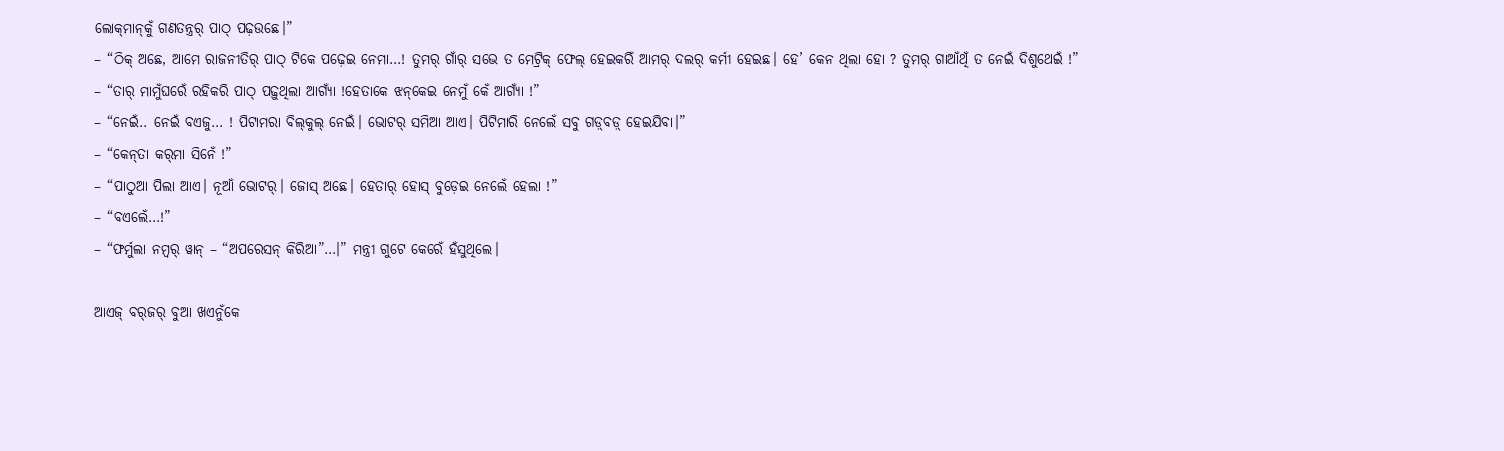ଲୋକ୍‌ମାନ୍‌କୁଁ ଗଣତନ୍ତ୍ରର୍ ପାଠ୍ ପଢ଼ଉଛେ।”
– “ଠିକ୍ ଅଛେ, ଆମେ ରାଜନୀତିର୍ ପାଠ୍ ଟିକେ ପଢ଼େଇ ନେମା…! ତୁମର୍ ଗାଁର୍ ସଭେ ତ ମେଟ୍ରିକ୍ ଫେଲ୍ ହେଇକରିଁ ଆମର୍ ଦଲର୍ କର୍ମୀ ହେଇଛ। ହେ’ କେନ ଥିଲା ହୋ ? ତୁମର୍ ଗାଆଁଥିଁ ତ ନେଇଁ ଦିଶୁଥେଇଁ !”
– “ତାର୍ ମାମୁଁଘରେଁ ରହିକରି ପାଠ୍ ପଢ଼ୁଥିଲା ଆଗ୍ଯାଁ !ହେତାକେ ଝନ୍‌କେଇ ନେମୁଁ କେଁ ଆଗ୍ଯାଁ !”
– “ନେଇଁ.. ନେଇଁ ବଏଜୁ… ! ପିଟାମରା ବିଲ୍‌କୁଲ୍ ନେଇଁ। ଭୋଟର୍ ସମିଆ ଆଏ। ପିଟିମାରି ନେଲେଁ ସବୁ ଗଡ଼୍‌ବଡ଼୍ ହେଇଯିବା।”
– “କେନ୍‌ତା କର୍‌ମା ସିନେଁ !”
– “ପାଠୁଆ ପିଲା ଆଏ। ନୂଆଁ ଭୋଟର୍। ଜୋସ୍ ଅଛେ। ହେତାର୍ ହୋସ୍ ବୁଡ଼େଇ ନେଲେଁ ହେଲା !”
– “ବଏଲେଁ…!”
– “ଫର୍ମୁଲା ନମ୍ବର୍ ୱାନ୍ – “ଅପରେସନ୍ କିରିଆ”…।” ମନ୍ତ୍ରୀ ଗୁଟେ କେରେଁ ହଁସୁଥିଲେ।

ଆଏଜ୍ ବର୍‌ଜର୍ ବୁଆ ଖଏନୁଁକେ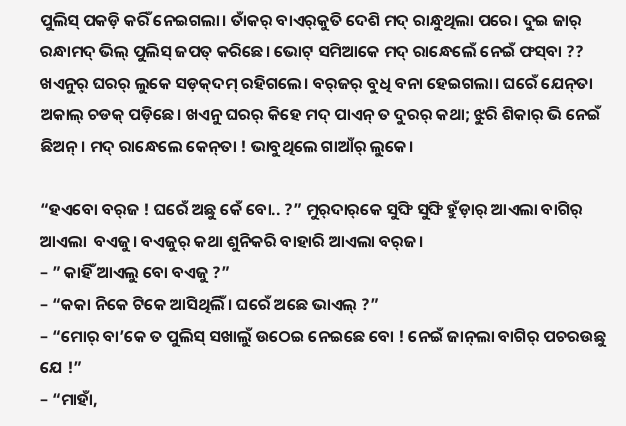ପୁଲିସ୍ ପକଡ଼ି କରିଁ ନେଇଗଲା। ତାଁକର୍ ବାଏର୍‌କୁତି ଦେଶି ମଦ୍ ରାନ୍ଧୁଥିଲା ପରେ। ଦୁଇ ଜାର୍ ରନ୍ଧାମଦ୍ ଭିଲ୍ ପୁଲିସ୍ ଜପତ୍ କରିଛେ। ଭୋଟ୍ ସମିଆକେ ମଦ୍ ରାନ୍ଧେଲେଁ ନେଇଁ ଫସ୍‌ବା ?? ଖଏନୁର୍ ଘରର୍ ଲୁକେ ସଡ଼କ୍‌ଦମ୍ ରହିଗଲେ। ବର୍‌ଜର୍ ବୁଧି ବନା ହେଇଗଲା। ଘରେଁ ଯେନ୍‌ତା ଅକାଲ୍ ଚଡକ୍ ପଡ଼ିଛେ। ଖଏନୁ ଘରର୍ କିହେ ମଦ୍ ପାଏନ୍ ତ ଦୁରର୍ କଥା; ଝୁରି ଶିକାର୍ ଭି ନେଇଁ ଛିଅନ୍। ମଦ୍ ରାନ୍ଧେଲେ କେନ୍‌ତା ! ଭାବୁଥିଲେ ଗାଆଁର୍ ଲୁକେ।

“ହଏବୋ ବର୍‌ଜ ! ଘରେଁ ଅଛୁ କେଁ ବୋ.. ?” ମୁର୍‌ଦାର୍‌କେ ସୁଙ୍ଘି ସୁଙ୍ଘି ହୁଁଡ଼ାର୍ ଆଏଲା ବାଗିର୍ ଆଏଲା  ବଏଜୁ। ବଏଜୁର୍ କଥା ଶୁନିକରି ବାହାରି ଆଏଲା ବର୍‌ଜ।
– ” କାହିଁ ଆଏଲୁ ବୋ ବଏଜୁ ?”
– “କକା ନିକେ ଟିକେ ଆସିଥିଲିଁ। ଘରେଁ ଅଛେ ଭାଏଲ୍ ?”
– “ମୋର୍ ବା’କେ ତ ପୁଲିସ୍ ସଖାଲୁଁ ଉଠେଇ ନେଇଛେ ବୋ ! ନେଇଁ ଜାନ୍‌ଲା ବାଗିର୍ ପଚରଉଛୁ ଯେ !”
– “ମାହାଁ,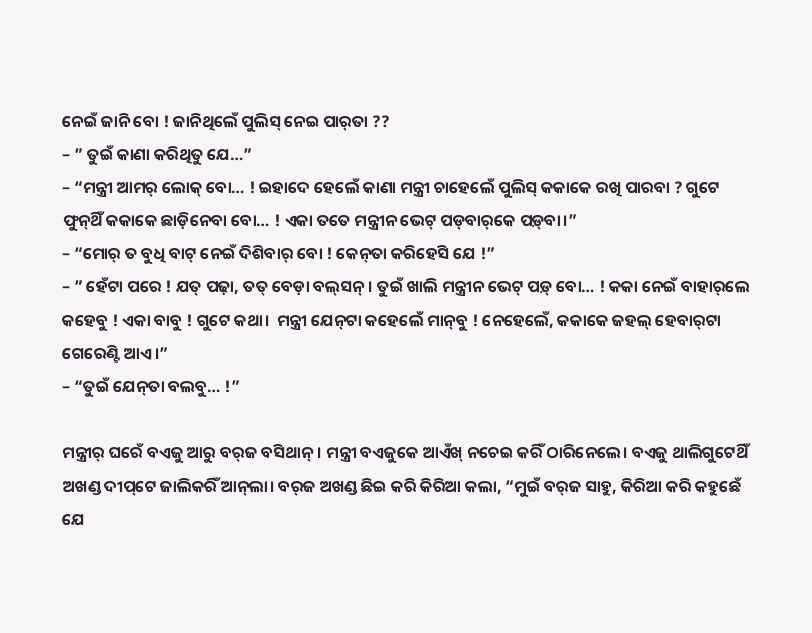ନେଇଁ ଜାନି ବୋ ! ଜାନିଥିଲେଁ ପୁଲିସ୍ ନେଇ ପାର୍‌ତା ??
– ” ତୁଇଁ କାଣା କରିଥିତୁ ଯେ…”
– “ମନ୍ତ୍ରୀ ଆମର୍ ଲୋକ୍ ବୋ… ! ଇହାଦେ ହେଲେଁ କାଣା ମନ୍ତ୍ରୀ ଚାହେଲେଁ ପୁଲିସ୍ କକାକେ ରଖି ପାରବା ? ଗୁଟେ ଫୁନ୍‌ଥିଁ କକାକେ ଛାଡ଼ିନେବା ବୋ… ! ଏକା ତତେ ମନ୍ତ୍ରୀନ ଭେଟ୍ ପଡ୍‌ବାର୍‌କେ ପଡ଼୍‌ବା।”
– “ମୋର୍ ତ ବୁଧି ବାଟ୍ ନେଇଁ ଦିଶିବାର୍ ବୋ ! କେନ୍‌ତା କରିହେସି ଯେ !”
– ” ହେଁଟା ପରେ ! ଯତ୍ ପଢ଼ା, ତତ୍ ବେଡ଼ା ବଲ୍‌ସନ୍। ତୁଇଁ ଖାଲି ମନ୍ତ୍ରୀନ ଭେଟ୍ ପଡ଼୍ ବୋ… ! କକା ନେଇଁ ବାହାର୍‌ଲେ କହେବୁ ! ଏକା ବାବୁ ! ଗୁଟେ କଥା।  ମନ୍ତ୍ରୀ ଯେନ୍‌ଟା କହେଲେଁ ମାନ୍‌ବୁ ! ନେହେଲେଁ, କକାକେ ଜହଲ୍ ହେବାର୍‌ଟା ଗେରେଣ୍ଟି ଆଏ।”
– “ତୁଇଁ ଯେନ୍‌ତା ବଲବୁ… !”

ମନ୍ତ୍ରୀର୍ ଘରେଁ ବଏଜୁ ଆରୁ ବର୍‌ଜ ବସିଥାନ୍। ମନ୍ତ୍ରୀ ବଏଜୁକେ ଆଏଁଖ୍ ନଚେଇ କରିଁ ଠାରିନେଲେ। ବଏଜୁ ଥାଲିଗୁଟେଥିଁ ଅଖଣ୍ଡ ଦୀପ୍‌ଟେ ଜାଲିକରିଁ ଆନ୍‌ଲା। ବର୍‌ଜ ଅଖଣ୍ଡ ଛିଇ କରି କିରିଆ କଲା, “ମୁଇଁ ବର୍‌ଜ ସାହୁ, କିରିଆ କରି କହୁଛେଁ ଯେ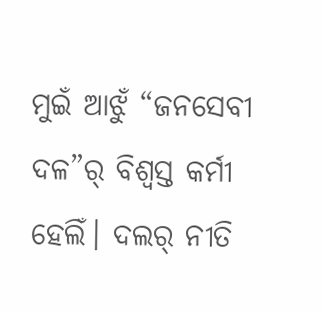ମୁଇଁ ଆଝୁଁ “ଜନସେବୀ ଦଳ”ର୍ ବିଶ୍ୱସ୍ତ କର୍ମୀ ହେଲିଁ। ଦଲର୍ ନୀତି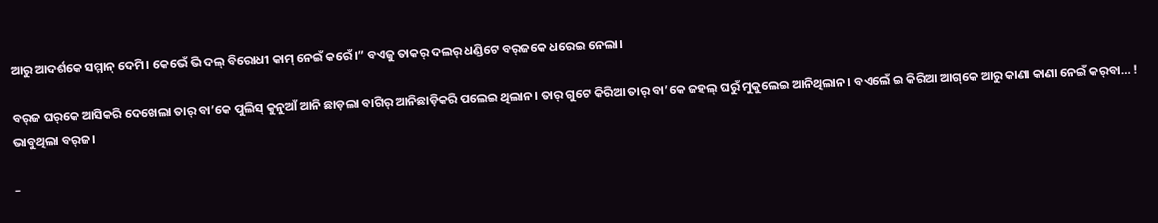ଆରୁ ଆଦର୍ଶକେ ସମ୍ମାନ୍ ଦେମି। କେଭେଁ ଭି ଦଲ୍ ବିରୋଧୀ କାମ୍ ନେଇଁ କରେଁ।” ବଏଜୁ ତାକର୍ ଦଲର୍ ଧଣ୍ଡିଟେ ବର୍‌ଜକେ ଧରେଇ ନେଲା।

ବର୍‌ଜ ଘର୍‌କେ ଆସିକରି ଦେଖେଲା ତାର୍ ବା’କେ ପୁଲିସ୍ କୁନୁଆଁ ଆନି ଛାଡ଼ଲା ବାଗିର୍ ଆନିଛାଡ଼ିକରି ପଲେଇ ଥିଲାନ। ତାର୍ ଗୁଟେ କିରିଆ ତାର୍ ବା’କେ ଜହଲ୍ ଘରୁଁ ମୁକୁଲେଇ ଆନିଥିଲାନ। ବଏଲେଁ ଇ କିରିଆ ଆଗ୍‌କେ ଆରୁ କାଣା କାଣା ନେଇଁ କର୍‌ବା… ! ଭାବୁଥିଲା ବର୍‌ଜ।

–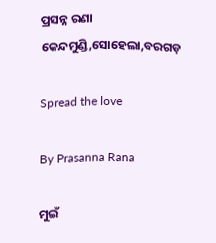ପ୍ରସନ୍ନ ରଣା
କେନ୍ଦମୁଣ୍ଡି,ସୋହେଲା,ବରଗଡ଼

Spread the love

By Prasanna Rana

ମୁଇଁ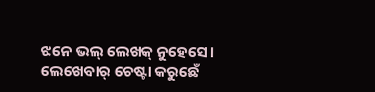ଝନେ ଭଲ୍‌ ଲେଖକ୍‌ ନୁହେସେ। ଲେଖେବାର୍‌ ଚେଷ୍ଟା କରୁଛେଁ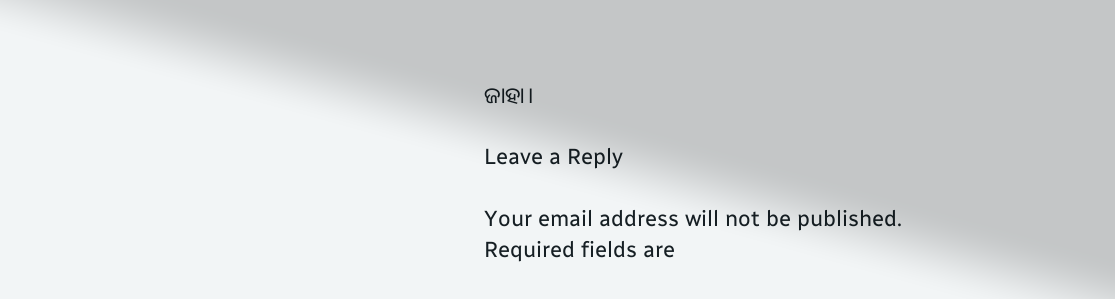ଜାହା।

Leave a Reply

Your email address will not be published. Required fields are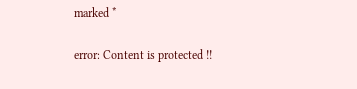marked *

error: Content is protected !!